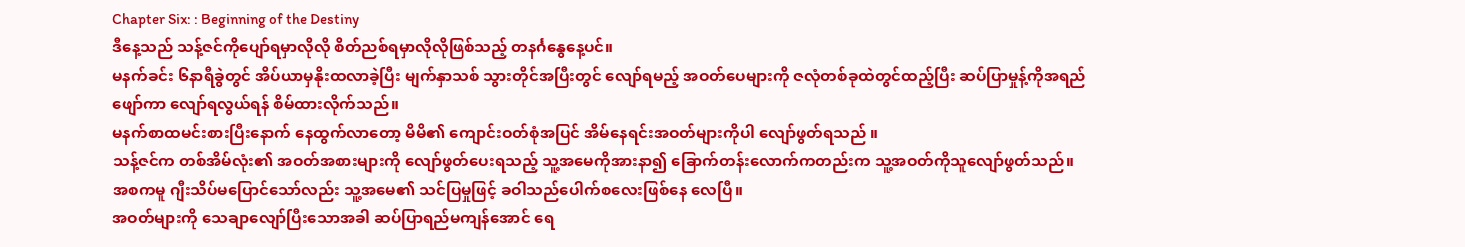Chapter Six: : Beginning of the Destiny
ဒီနေ့သည် သန့်ဇင်ကိုပျော်ရမှာလိုလို စိတ်ညစ်ရမှာလိုလိုဖြစ်သည့် တနင်္ဂနွေနေ့ပင်။
မနက်ခင်း ၆နာရီခွဲတွင် အိပ်ယာမှနိုးထလာခဲ့ပြီး မျက်နှာသစ် သွားတိုင်အပြီးတွင် လျော်ရမည့် အဝတ်ပေများကို ဇလုံတစ်ခုထဲတွင်ထည့်ပြီး ဆပ်ပြာမှုန့်ကိုအရည်ဖျော်ကာ လျော်ရလွယ်ရန် စိမ်ထားလိုက်သည်။
မနက်စာထမင်းစားပြီးနောက် နေထွက်လာတော့ မိမိ၏ ကျောင်းဝတ်စုံအပြင် အိမ်နေရင်းအဝတ်များကိုပါ လျော်ဖွတ်ရသည် ။
သန့်ဇင်က တစ်အိမ်လုံး၏ အဝတ်အစားများကို လျော်ဖွတ်ပေးရသည့် သူ့အမေကိုအားနာ၍ ခြောက်တန်းလောက်ကတည်းက သူ့အဝတ်ကိုသူလျော်ဖွတ်သည်။
အစကမူ ဂျီးသိပ်မပြောင်သော်လည်း သူ့အမေ၏ သင်ပြမှုဖြင့် ခဝါသည်ပေါက်စလေးဖြစ်နေ လေပြီ။
အဝတ်များကို သေချာလျော်ပြီးသောအခါ ဆပ်ပြာရည်မကျန်အောင် ရေ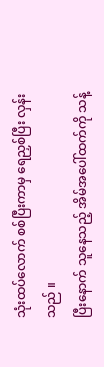သုံးထပ်လောက် စစ်ပြီးကာမှ ရေညှစ်ပြီး လှန်းသည် ။
ပြီးနောက် သူနေသည့် အိမ်အပေါ်ထက်ကို သန့်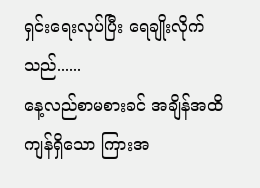ရှင်းရေးလုပ်ပြီး ရေချိုးလိုက်သည်......
နေ့လည်စာမစားခင် အချိန်အထိ ကျန်ရှိသော ကြားအ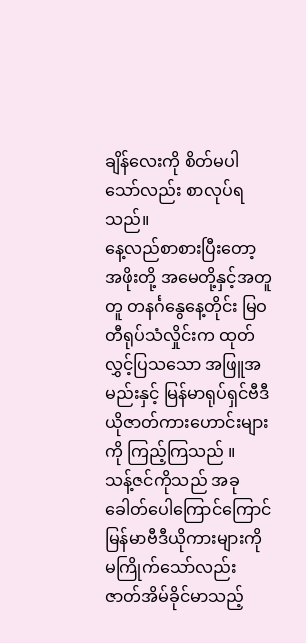ချိန်လေးကို စိတ်မပါသော်လည်း စာလုပ်ရသည်။
နေ့လည်စာစားပြီးတော့ အဖိုးတို့ အမေတို့နှင့်အတူတူ တနင်္ဂနွေနေ့တိုင်း မြဝတီရုပ်သံလှိုင်းက ထုတ်လွှင့်ပြသသော အဖြူအမည်းနှင့် မြန်မာရုပ်ရှင်ဗီဒီယိုဇာတ်ကားဟောင်းများကို ကြည့်ကြသည် ။
သန့်ဇင်ကိုသည် အခုခေါတ်ပေါကြောင်ကြောင် မြန်မာဗီဒီယိုကားများကို မကြိုက်သော်လည်း ဇာတ်အိမ်ခိုင်မာသည့်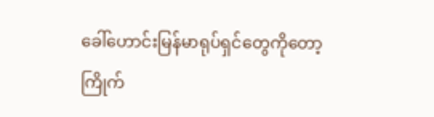ခေါ်ဟောင်းမြန်မာရုပ်ရှင်တွေကိုတော့ ကြိုက်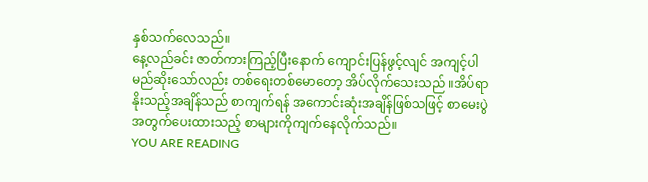နှစ်သက်လေသည်။
နေ့လည်ခင်း ဇာတ်ကားကြည့်ပြီးနောက် ကျောင်းပြန်ဖွင့်လျင် အကျင့်ပါမည်ဆိုးသော်လည်း တစ်ရေးတစ်မောတော့ အိပ်လိုက်သေးသည် ။အိပ်ရာနိုးသည့်အချိန်သည် စာကျက်ရန် အကောင်းဆုံးအချိန်ဖြစ်သဖြင့် စာမေးပွဲအတွက်ပေးထားသည့် စာများကိုကျက်နေလိုက်သည်။
YOU ARE READING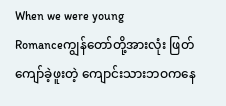When we were young
Romanceကျွန်တော်တို့အားလုံး ဖြတ်ကျော်ခဲ့ဖူးတဲ့ ကျောင်းသားဘဝကနေ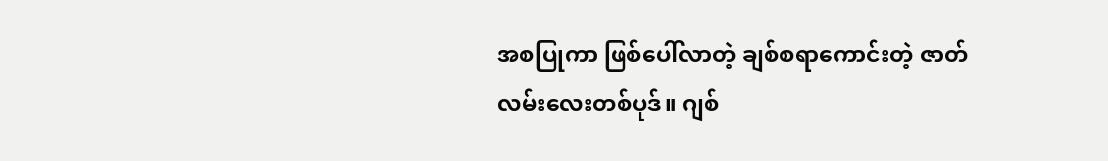အစပြုကာ ဖြစ်ပေါ်လာတဲ့ ချစ်စရာကောင်းတဲ့ ဇာတ်လမ်းလေးတစ်ပုဒ်။ ဂျစ်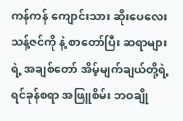ကန်ကန် ကျောင်းသား ဆိုးပေလေး သန့်ဇင်ကို နဲ့ စာတော်ပြီး ဆရာများရဲ့ အချစ်တော် အိမ့်မျက်ချယ်တို့ရဲ့ ရင်ခုန်စရာ အဖြူစိမ်း ဘဝချို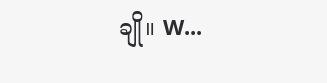ချို။ W...